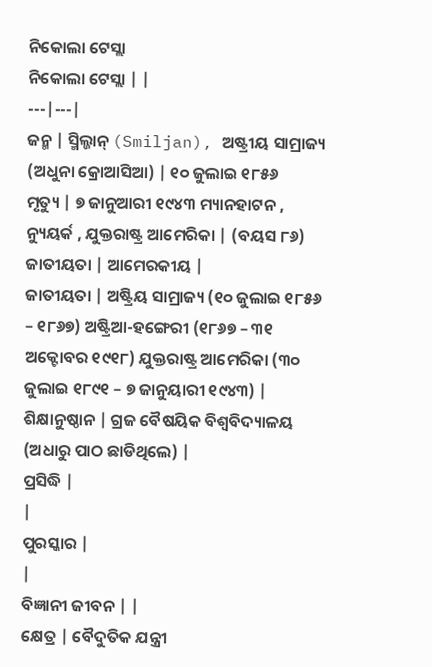ନିକୋଲା ଟେସ୍ଲା
ନିକୋଲା ଟେସ୍ଲା | |
---|---|
ଜନ୍ମ | ସ୍ମିଲ୍ଜାନ୍ (Smiljan), ଅଷ୍ଟ୍ରୀୟ ସାମ୍ରାଜ୍ୟ (ଅଧୁନା କ୍ରୋଆସିଆ) | ୧୦ ଜୁଲାଇ ୧୮୫୬
ମୃତ୍ୟୁ | ୭ ଜାନୁଆରୀ ୧୯୪୩ ମ୍ୟାନହାଟନ , ନ୍ୟୁୟର୍କ , ଯୁକ୍ତରାଷ୍ଟ୍ର ଆମେରିକା | (ବୟସ ୮୬)
ଜାତୀୟତା | ଆମେରକୀୟ |
ଜାତୀୟତା | ଅଷ୍ଟ୍ରିୟ ସାମ୍ରାଜ୍ୟ (୧୦ ଜୁଲାଇ ୧୮୫୬ – ୧୮୬୭) ଅଷ୍ଟ୍ରିଆ-ହଙ୍ଗେରୀ (୧୮୬୭ – ୩୧ ଅକ୍ଟୋବର ୧୯୧୮) ଯୁକ୍ତରାଷ୍ଟ୍ର ଆମେରିକା (୩୦ ଜୁଲାଇ ୧୮୯୧ – ୭ ଜାନୁୟାରୀ ୧୯୪୩) |
ଶିକ୍ଷାନୁଷ୍ଠାନ | ଗ୍ରଜ ବୈଷୟିକ ବିଶ୍ୱବିଦ୍ୟାଳୟ (ଅଧାରୁ ପାଠ ଛାଡିଥିଲେ) |
ପ୍ରସିଦ୍ଧି |
|
ପୁରସ୍କାର |
|
ବିଜ୍ଞାନୀ ଜୀବନ | |
କ୍ଷେତ୍ର | ବୈଦୁତିକ ଯନ୍ତ୍ରୀ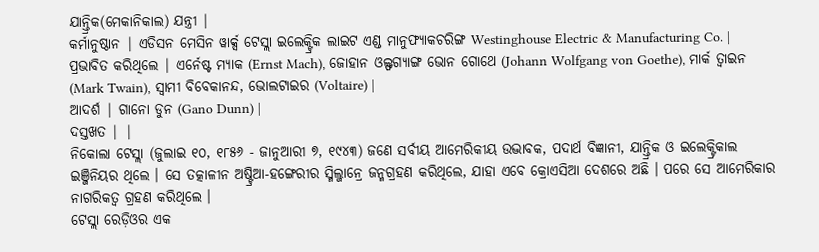ଯାନ୍ତ୍ରିକ(ମେକାନିକାଲ) ଯନ୍ତ୍ରୀ |
କର୍ମାନୁଷ୍ଠାନ | ଏଡିସନ ମେସିନ ୱାର୍କ୍ସ ଟେସ୍ଲା ଇଲେକ୍ଟ୍ରିକ ଲାଇଟ ଏଣ୍ଡ ମାନୁଫ୍ୟାକଚରିଙ୍ଗ Westinghouse Electric & Manufacturing Co. |
ପ୍ରଭାବିତ କରିଥିଲେ | ଏର୍ନେଷ୍ଟ ମ୍ୟାକ (Ernst Mach), ଜୋହାନ ଓଲ୍ଫଗ୍ୟାଙ୍ଗ ଭୋନ ଗୋଥେ (Johann Wolfgang von Goethe), ମାର୍କ ତ୍ୱାଇନ (Mark Twain), ସ୍ୱାମୀ ବିବେକାନନ୍ଦ, ଭୋଲଟାଇର (Voltaire) |
ଆଦର୍ଶ | ଗାନୋ ଡୁନ (Gano Dunn) |
ଦସ୍ତଖତ | |
ନିକୋଲା ଟେସ୍ଲା (ଜୁଲାଇ ୧୦, ୧୮୫୬ - ଜାନୁଆରୀ ୭, ୧୯୪୩) ଜଣେ ସର୍ବୀୟ ଆମେରିକୀୟ ଉଦ୍ଭାବକ, ପଦାର୍ଥ ବିଜ୍ଞାନୀ, ଯାନ୍ତ୍ରିକ ଓ ଇଲେକ୍ଟ୍ରିକାଲ ଇଞ୍ଜିନିୟର ଥିଲେ । ସେ ତତ୍କାଳୀନ ଅଷ୍ଟ୍ରିଆ-ହଙ୍ଗେରୀର ସ୍ମିଲ୍ଜାନ୍ରେ ଜନ୍ମଗ୍ରହଣ କରିଥିଲେ, ଯାହା ଏବେ କ୍ରୋଏସିଆ ଦେଶରେ ଅଛି । ପରେ ସେ ଆମେରିକାର ନାଗରିକତ୍ୱ ଗ୍ରହଣ କରିଥିଲେ ।
ଟେସ୍ଲା ରେଡ଼ିଓର ଏକ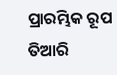ପ୍ରାରମ୍ଭିକ ରୂପ ତିଆରି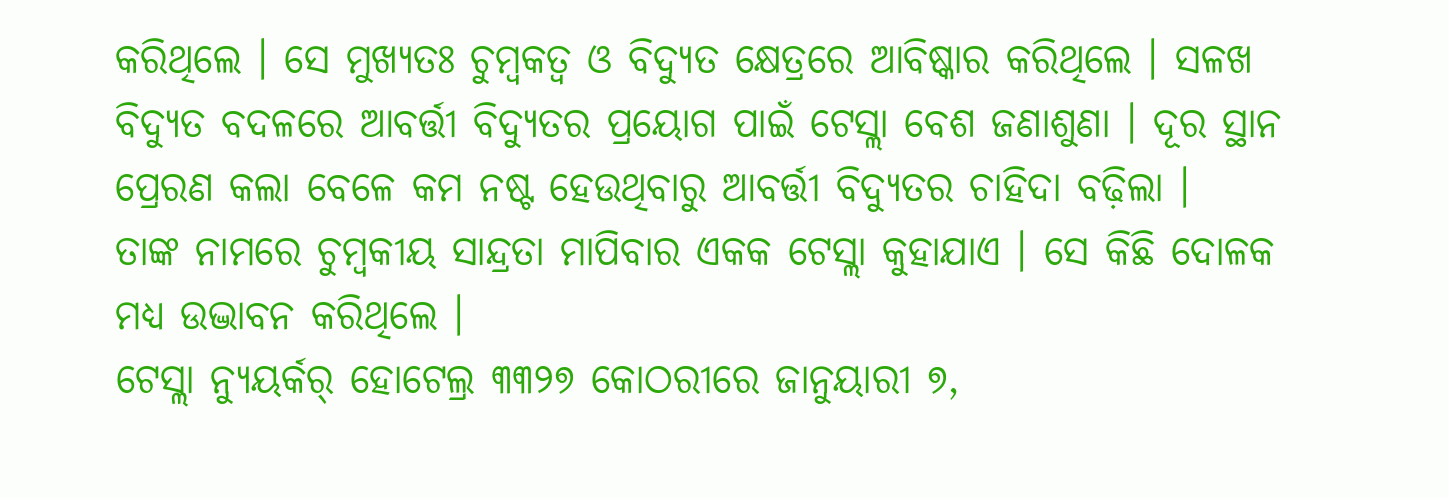କରିଥିଲେ । ସେ ମୁଖ୍ୟତଃ ଚୁମ୍ବକତ୍ୱ ଓ ବିଦ୍ୟୁତ କ୍ଷେତ୍ରରେ ଆବିଷ୍କାର କରିଥିଲେ । ସଳଖ ବିଦ୍ୟୁତ ବଦଳରେ ଆବର୍ତ୍ତୀ ବିଦ୍ୟୁତର ପ୍ରୟୋଗ ପାଇଁ ଟେସ୍ଲା ବେଶ ଜଣାଶୁଣା । ଦୂର ସ୍ଥାନ ପ୍ରେରଣ କଲା ବେଳେ କମ ନଷ୍ଟ ହେଉଥିବାରୁ ଆବର୍ତ୍ତୀ ବିଦ୍ୟୁତର ଚାହିଦା ବଢ଼ିଲା ।
ତାଙ୍କ ନାମରେ ଚୁମ୍ବକୀୟ ସାନ୍ଦ୍ରତା ମାପିବାର ଏକକ ଟେସ୍ଲା କୁହାଯାଏ । ସେ କିଛି ଦୋଳକ ମଧ୍ୟ ଉଦ୍ଭାବନ କରିଥିଲେ ।
ଟେସ୍ଲା ନ୍ୟୁୟର୍କର୍ ହୋଟେଲ୍ର ୩୩୨୭ କୋଠରୀରେ ଜାନୁୟାରୀ ୭,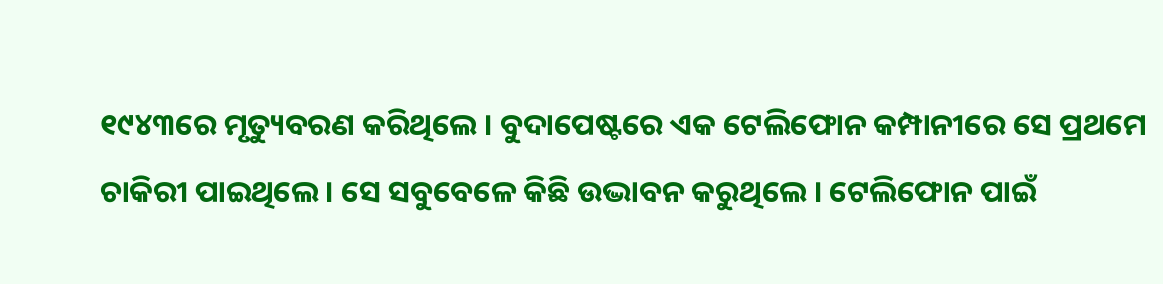୧୯୪୩ରେ ମୃତ୍ୟୁବରଣ କରିଥିଲେ । ବୁଦାପେଷ୍ଟରେ ଏକ ଟେଲିଫୋନ କମ୍ପାନୀରେ ସେ ପ୍ରଥମେ ଚାକିରୀ ପାଇଥିଲେ । ସେ ସବୁବେଳେ କିଛି ଉଦ୍ଭାବନ କରୁଥିଲେ । ଟେଲିଫୋନ ପାଇଁ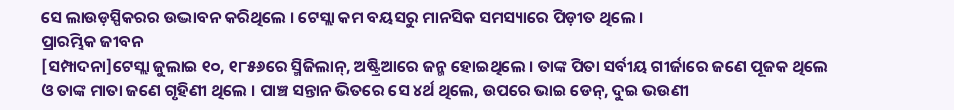ସେ ଲାଉଡ଼ସ୍ପିକରର ଉଦ୍ଭାବନ କରିଥିଲେ । ଟେସ୍ଲା କମ ବୟସରୁ ମାନସିକ ସମସ୍ୟାରେ ପିଡ଼ୀତ ଥିଲେ ।
ପ୍ରାରମ୍ଭିକ ଜୀବନ
[ସମ୍ପାଦନା]ଟେସ୍ଲା ଜୁଲାଇ ୧୦, ୧୮୫୬ରେ ସ୍ମିଜିଲାନ୍, ଅଷ୍ଟ୍ରିଆରେ ଜନ୍ମ ହୋଇଥିଲେ । ତାଙ୍କ ପିତା ସର୍ବୀୟ ଗୀର୍ଜାରେ ଜଣେ ପୂଜକ ଥିଲେ ଓ ତାଙ୍କ ମାତା ଜଣେ ଗୃହିଣୀ ଥିଲେ । ପାଞ୍ଚ ସନ୍ତାନ ଭିତରେ ସେ ୪ର୍ଥ ଥିଲେ, ଉପରେ ଭାଇ ଡେନ୍, ଦୁଇ ଭଉଣୀ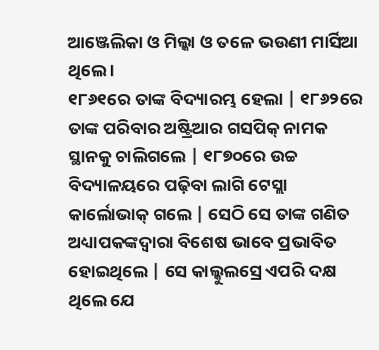ଆଞ୍ଜେଲିକା ଓ ମିଲ୍କା ଓ ତଳେ ଭଉଣୀ ମାର୍ସିଆ ଥିଲେ ।
୧୮୬୧ରେ ତାଙ୍କ ବିଦ୍ୟାରମ୍ଭ ହେଲା | ୧୮୬୨ରେ ତାଙ୍କ ପରିବାର ଅଷ୍ଟ୍ରିଆର ଗସପିକ୍ ନାମକ ସ୍ଥାନକୁ ଚାଲିଗଲେ | ୧୮୭୦ରେ ଉଚ୍ଚ ବିଦ୍ୟାଳୟରେ ପଢ଼ିବା ଲାଗି ଟେସ୍ଲା କାର୍ଲୋଭାକ୍ ଗଲେ | ସେଠି ସେ ତାଙ୍କ ଗଣିତ ଅଧ୍ୟାପକଙ୍କଦ୍ୱାରା ବିଶେଷ ଭାବେ ପ୍ରଭାବିତ ହୋଇଥିଲେ | ସେ କାଲ୍କୁଲସ୍ରେ ଏପରି ଦକ୍ଷ ଥିଲେ ଯେ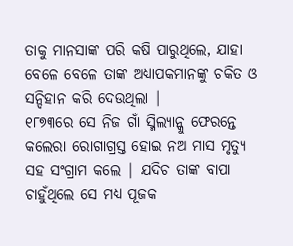ତାକୁ ମାନସାଙ୍କ ପରି କଷି ପାରୁଥିଲେ, ଯାହା ବେଳେ ବେଳେ ତାଙ୍କ ଅଧ୍ୟାପକମାନଙ୍କୁ ଚକିତ ଓ ସନ୍ଦିହାନ କରି ଦେଉଥିଲା |
୧୮୭୩ରେ ସେ ନିଜ ଗାଁ ସ୍ମିଲ୍ୟାନ୍କୁ ଫେରନ୍ତେ କଲେରା ରୋଗାଗ୍ରସ୍ତ ହୋଇ ନଅ ମାସ ମୃତ୍ୟୁ ସହ ସଂଗ୍ରାମ କଲେ | ଯଦିଚ ତାଙ୍କ ବାପା ଚାହୁଁଥିଲେ ସେ ମଧ୍ୟ ପୂଜକ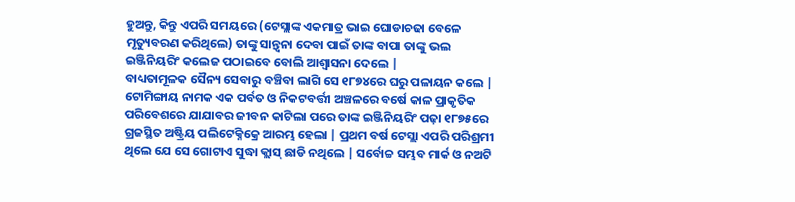ହୁଅନ୍ତୁ, କିନ୍ତୁ ଏପରି ସମୟରେ (ଟେସ୍ଲାଙ୍କ ଏକମାତ୍ର ଭାଇ ଘୋଡାଚଢା ବେଳେ ମୃତ୍ୟୁବରଣ କରିଥିଲେ) ତାଙ୍କୁ ସାନ୍ତ୍ୱନା ଦେବା ପାଇଁ ତାଙ୍କ ବାପା ତାଙ୍କୁ ଭଲ ଇଞ୍ଜିନିୟରିଂ କଲେଜ ପଠାଇବେ ବୋଲି ଆଶ୍ୱାସନା ଦେଲେ |
ବାଧ୍ୟତାମୂଳକ ସୈନ୍ୟ ସେବାରୁ ବଞ୍ଚିବା ଲାଗି ସେ ୧୮୭୪ରେ ଘରୁ ପଳାୟନ କଲେ | ଟୋମିଙ୍ଗାୟ ନାମକ ଏକ ପର୍ବତ ଓ ନିକଟବର୍ତ୍ତୀ ଅଞ୍ଚଳରେ ବର୍ଷେ କାଳ ପ୍ରାକୃତିକ ପରିବେଶରେ ଯାଯାବର ଜୀବନ କାଟିଲା ପରେ ତାଙ୍କ ଇଞ୍ଜିନିୟରିଂ ପଢ଼ା ୧୮୭୫ରେ ଗ୍ରଜସ୍ଥିତ ଅଷ୍ଟ୍ରିୟ ପଲିଟେକ୍ନିକ୍ରେ ଆରମ୍ଭ ହେଲା | ପ୍ରଥମ ବର୍ଷ ଟେସ୍ଲା ଏପରି ପରିଶ୍ରମୀ ଥିଲେ ଯେ ସେ ଗୋଟାଏ ସୁଦ୍ଧା କ୍ଲାସ୍ ଛାଡି ନଥିଲେ | ସର୍ବୋଚ୍ଚ ସମ୍ଭବ ମାର୍କ ଓ ନଅଟି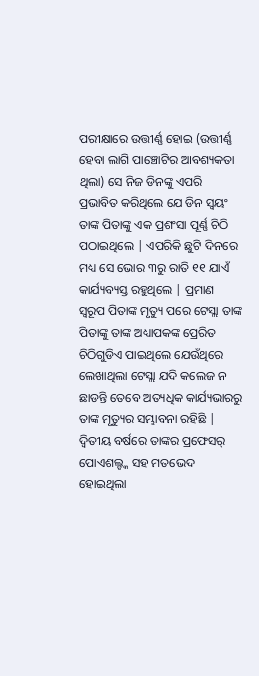ପରୀକ୍ଷାରେ ଉତ୍ତୀର୍ଣ୍ଣ ହୋଇ (ଉତ୍ତୀର୍ଣ୍ଣ ହେବା ଲାଗି ପାଞ୍ଚୋଟିର ଆବଶ୍ୟକତା ଥିଲା) ସେ ନିଜ ଡିନଙ୍କୁ ଏପରି ପ୍ରଭାବିତ କରିଥିଲେ ଯେ ଡିନ ସ୍ୱୟଂ ତାଙ୍କ ପିତାଙ୍କୁ ଏକ ପ୍ରଶଂସା ପୂର୍ଣ୍ଣ ଚିଠି ପଠାଇଥିଲେ | ଏପରିକି ଛୁଟି ଦିନରେ ମଧ୍ୟ ସେ ଭୋର ୩ରୁ ରାତି ୧୧ ଯାଏଁ କାର୍ଯ୍ୟବ୍ୟସ୍ତ ରହୁଥିଲେ | ପ୍ରମାଣ ସ୍ୱରୂପ ପିତାଙ୍କ ମୃତ୍ୟୁ ପରେ ଟେସ୍ଲା ତାଙ୍କ ପିତାଙ୍କୁ ତାଙ୍କ ଅଧ୍ୟାପକଙ୍କ ପ୍ରେରିତ ଚିଠିଗୁଡିଏ ପାଇଥିଲେ ଯେଉଁଥିରେ ଲେଖାଥିଲା ଟେସ୍ଲା ଯଦି କଲେଜ ନ ଛାଡନ୍ତି ତେବେ ଅତ୍ୟଧିକ କାର୍ଯ୍ୟଭାରରୁ ତାଙ୍କ ମୃତ୍ୟୁର ସମ୍ଭାବନା ରହିଛି | ଦ୍ୱିତୀୟ ବର୍ଷରେ ତାଙ୍କର ପ୍ରଫେସର୍ ପୋଏଶଲ୍ଙ୍କ ସହ ମତଭେଦ ହୋଇଥିଲା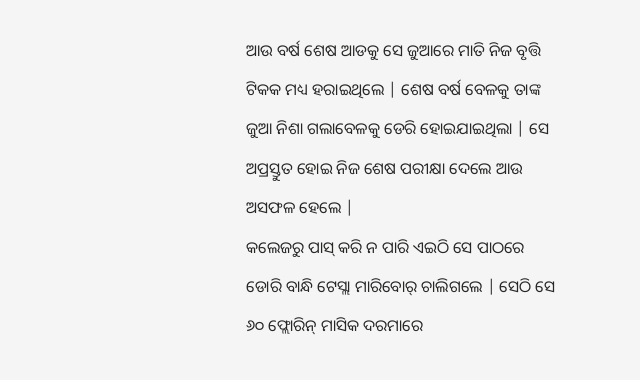ଆଉ ବର୍ଷ ଶେଷ ଆଡକୁ ସେ ଜୁଆରେ ମାତି ନିଜ ବୃତ୍ତି ଟିକକ ମଧ୍ୟ ହରାଇଥିଲେ | ଶେଷ ବର୍ଷ ବେଳକୁ ତାଙ୍କ ଜୁଆ ନିଶା ଗଲାବେଳକୁ ଡେରି ହୋଇଯାଇଥିଲା | ସେ ଅପ୍ରସ୍ତୁତ ହୋଇ ନିଜ ଶେଷ ପରୀକ୍ଷା ଦେଲେ ଆଉ ଅସଫଳ ହେଲେ |
କଲେଜରୁ ପାସ୍ କରି ନ ପାରି ଏଇଠି ସେ ପାଠରେ ଡୋରି ବାନ୍ଧି ଟେସ୍ଲା ମାରିବୋର୍ ଚାଲିଗଲେ | ସେଠି ସେ ୬୦ ଫ୍ଲୋରିନ୍ ମାସିକ ଦରମାରେ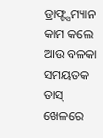ଡ୍ରାଫ୍ଟ୍ସମ୍ୟାନ କାମ କଲେ ଆଉ ବଳକା ସମୟତକ ତାସ୍ ଖେଳରେ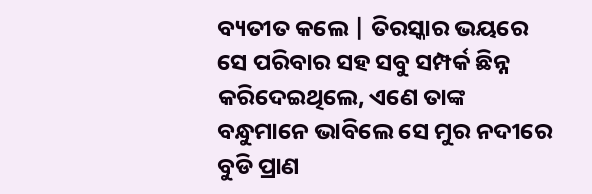ବ୍ୟତୀତ କଲେ | ତିରସ୍କାର ଭୟରେ ସେ ପରିବାର ସହ ସବୁ ସମ୍ପର୍କ ଛିନ୍ନ କରିଦେଇଥିଲେ, ଏଣେ ତାଙ୍କ ବନ୍ଧୁମାନେ ଭାବିଲେ ସେ ମୁର ନଦୀରେ ବୁଡି ପ୍ରାଣ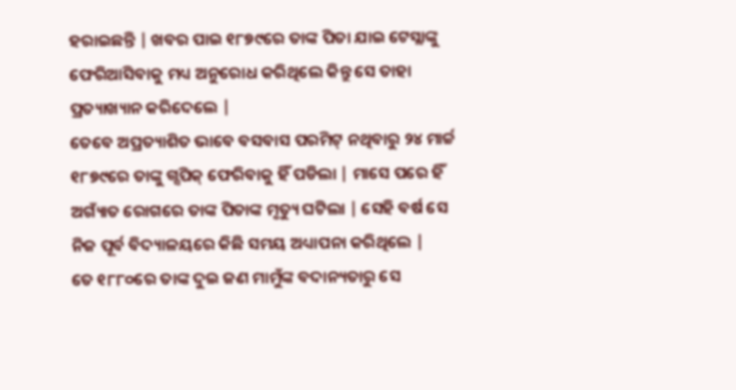ହରାଇଛନ୍ତି | ଖବର ପାଇ ୧୮୭୯ରେ ତାଙ୍କ ପିତା ଯାଇ ଟେସ୍ଲାଙ୍କୁ ଫେରିଆସିବାକୁ ମଧ୍ୟ ଅନୁରୋଧ କରିଥିଲେ କିନ୍ତୁ ସେ ତାହା ପ୍ରତ୍ୟାଖ୍ୟାନ କରିଦେଲେ |
ତେବେ ଅପ୍ରତ୍ୟାଶିତ ଭାବେ ବସବାସ ପରମିଟ୍ ନଥିବାରୁ ୨୪ ମାର୍ଚ୍ଚ ୧୮୭୯ରେ ତାଙ୍କୁ ଗ୍ସପିକ୍ ଫେରିବାକୁ ହିଁ ପଡିଲା | ମାସେ ପରେ ହିଁ ଅଗ୍ୟାଁତ ରୋଗରେ ତାଙ୍କ ପିତାଙ୍କ ମୃତ୍ୟୁ ଘଟିଲା | ସେହି ବର୍ଷ ସେ ନିଜ ପୂର୍ବ ବିଦ୍ୟାଳୟରେ କିଛି ସମୟ ଅଧ୍ୟାପନା କରିଥିଲେ |
ତେ ୧୮୮୦ରେ ତାଙ୍କ ଦୁଇ ଜଣ ମାମୁଁଙ୍କ ବଦାନ୍ୟତାରୁ ସେ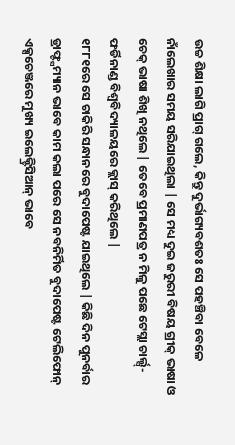ଉଚ୍ଚ ଶିକ୍ଷା ଲାଗି ପ୍ରାଗ୍ ଗଲେ, କିନ୍ତୁ ଦୁର୍ଭାଗ୍ୟବଶତଃ ସେ ପହଞ୍ଚିବା ବେଳେ ନାଁଲେଖାର ସମୟ ସରିଯାଇଥିଲା | ସେ ମଧ୍ୟ ଦୁଇ ଜରୁରୀ ବିଷୟ ଗ୍ରୀକ୍ ଭାଷା ଓ ଚେକ୍ ଭାଷା ଶିଖି ନଥିଲେ | ତେବେ ପ୍ରମାଣପତ୍ର ନ ମିଳୁ ପଛେ ଟେସ୍ଲା ଚାର୍ଲ୍ସ୍-ଫର୍ଡିନାଣ୍ଡ ବିଶ୍ୱବିଦ୍ୟାଳୟରେ କ୍ଲାସ୍ କରିଥିଲେ |
୧୮୮୧ରେ ସେ ଚାକିରି ସନ୍ଧାନରେ ବୁଦାପେଷ୍ଟ ଯାଇଥିଲେ | କିଛି ଦିନ ପୁନର୍ବାର ଡ୍ରାଫ୍ଟ୍ସମ୍ୟାନ ଭାବେ କାମ କଲା ପରେ ସେ ନବନିର୍ମିତ ବୁଦାପେଷ୍ଟ ଟେଲିଫୋନ୍ ଏକ୍ସଚେଞ୍ଜରେ ମୁଖ୍ୟ ଇଲେକ୍ଟ୍ରିସିଆନ୍ ଭାବେ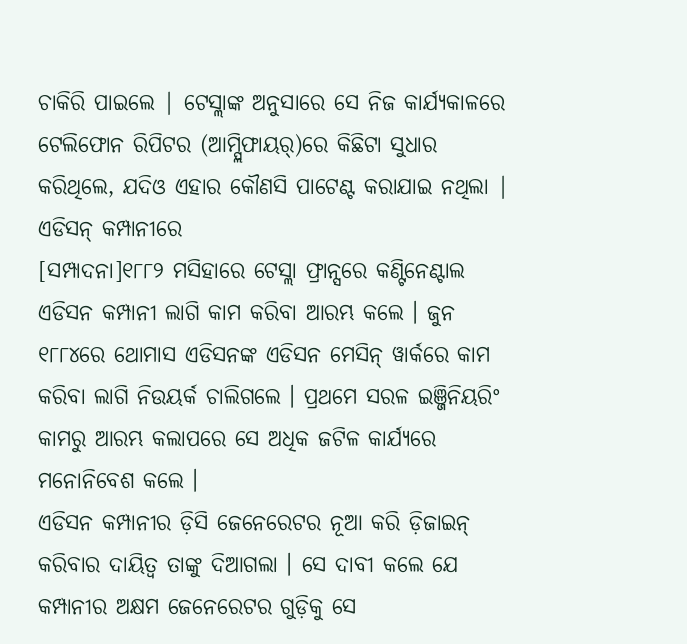ଚାକିରି ପାଇଲେ | ଟେସ୍ଲାଙ୍କ ଅନୁସାରେ ସେ ନିଜ କାର୍ଯ୍ୟକାଳରେ ଟେଲିଫୋନ ରିପିଟର (ଆମ୍ପ୍ଲିଫାୟର୍)ରେ କିଛିଟା ସୁଧାର କରିଥିଲେ, ଯଦିଓ ଏହାର କୌଣସି ପାଟେଣ୍ଟ କରାଯାଇ ନଥିଲା |
ଏଡିସନ୍ କମ୍ପାନୀରେ
[ସମ୍ପାଦନା]୧୮୮୨ ମସିହାରେ ଟେସ୍ଲା ଫ୍ରାନ୍ସରେ କଣ୍ଟିନେଣ୍ଟାଲ ଏଡିସନ କମ୍ପାନୀ ଲାଗି କାମ କରିବା ଆରମ୍ଭ କଲେ । ଜୁନ ୧୮୮୪ରେ ଥୋମାସ ଏଡିସନଙ୍କ ଏଡିସନ ମେସିନ୍ ୱାର୍କରେ କାମ କରିବା ଲାଗି ନିଉୟର୍କ ଚାଲିଗଲେ । ପ୍ରଥମେ ସରଳ ଇଞ୍ଜିନିୟରିଂ କାମରୁ ଆରମ୍ଭ କଲାପରେ ସେ ଅଧିକ ଜଟିଳ କାର୍ଯ୍ୟରେ ମନୋନିବେଶ କଲେ ।
ଏଡିସନ କମ୍ପାନୀର ଡ଼ିସି ଜେନେରେଟର ନୂଆ କରି ଡ଼ିଜାଇନ୍ କରିବାର ଦାୟିତ୍ୱ ତାଙ୍କୁ ଦିଆଗଲା । ସେ ଦାବୀ କଲେ ଯେ କମ୍ପାନୀର ଅକ୍ଷମ ଜେନେରେଟର ଗୁଡ଼ିକୁ ସେ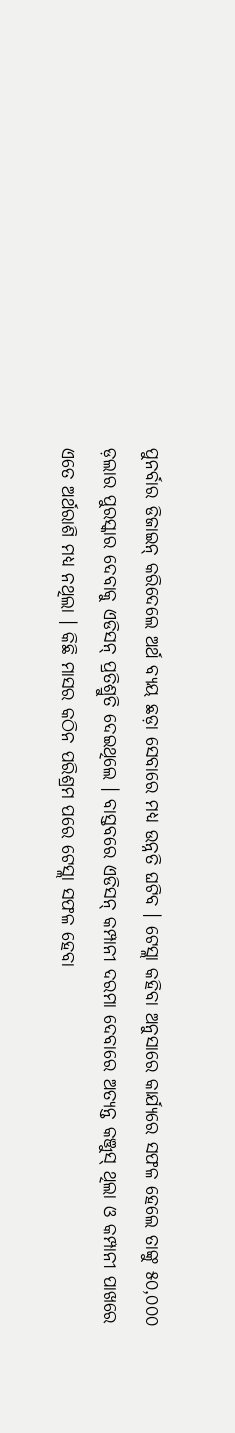ପୁନର୍ବାର ଡିଜାଇନ୍ କରିଦେଲେ ଅର୍ଥ ବ୍ୟୟ ଛଡ଼ା ସେବାରେ ମଧ୍ୟ ଉନ୍ନତି ଘଟିବ । ଟେସ୍ଲା କହିବା ଅନୁସାରେ କାର୍ଯ୍ୟରେ ସଫଳ ହେଲେ ତାଙ୍କୁ ୫୦,୦୦୦ ଡ଼ଲାର ପୁରସ୍କାର ଦେବାକୁ ଏଡିସନ୍ ପ୍ରତିଶ୍ରୁତି ଦେଇଥିଲେ । ବାସ୍ତବରେ ଏଡିସନ୍ କମ୍ପାନୀ ଦରମା ଦେବାରେ ଅତ୍ୟନ୍ତ କଞ୍ଜୁସ୍ ଥିଲା ଓ କମ୍ପାନୀ ପାଖରେ ଏତେ ଅର୍ଥରାଶି ମଧ୍ୟ ନଥିଲା । କିଛି ମାସର କଠିନ ପରିଶ୍ରମ ପରେ ଟେସ୍ଲା ସଫଳ ହେବା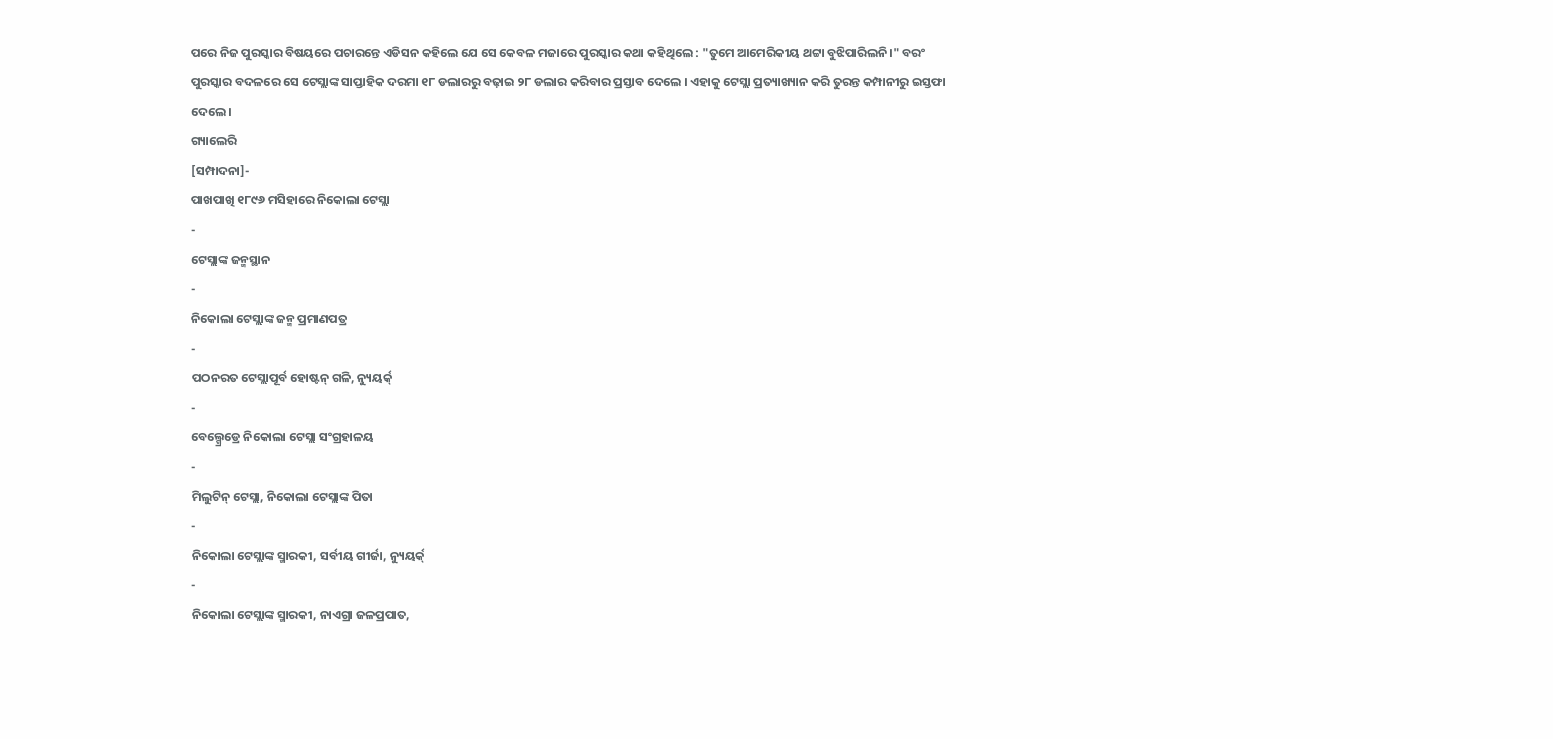ପରେ ନିଜ ପୁରସ୍କାର ବିଷୟରେ ପଚାରନ୍ତେ ଏଡିସନ କହିଲେ ଯେ ସେ କେବଳ ମଜାରେ ପୁରସ୍କାର କଥା କହିଥିଲେ : "ତୁମେ ଆମେରିକୀୟ ଥଟ୍ଟା ବୁଝିପାରିଲନି।" ବରଂ ପୁରସ୍କାର ବଦଳରେ ସେ ଟେସ୍ଲାଙ୍କ ସାପ୍ତାହିକ ଦରମା ୧୮ ଡଲାରରୁ ବଢ଼ାଇ ୨୮ ଡଲାର କରିବାର ପ୍ରସ୍ତାବ ଦେଲେ । ଏହାକୁ ଟେସ୍ଲା ପ୍ରତ୍ୟାଖ୍ୟାନ କରି ତୁରନ୍ତ କମ୍ପାନୀରୁ ଇସ୍ତଫା ଦେଲେ ।
ଗ୍ୟାଲେରି
[ସମ୍ପାଦନା]-
ପାଖପାଖି ୧୮୯୬ ମସିହାରେ ନିକୋଲା ଟେସ୍ଲା
-
ଟେସ୍ଲାଙ୍କ ଜନ୍ମସ୍ଥାନ
-
ନିକୋଲା ଟେସ୍ଲାଙ୍କ ଜନ୍ମ ପ୍ରମାଣପତ୍ର
-
ପଠନରତ ଟେସ୍ଲାପୂର୍ବ ହୋଷ୍ଟନ୍ ଗଳି, ନ୍ୟୁୟର୍କ୍
-
ବେଲ୍ଗ୍ରେଡ୍ରେ ନିକୋଲା ଟେସ୍ଲା ସଂଗ୍ରହାଳୟ
-
ମିଲୁଟିନ୍ ଟେସ୍ଲା, ନିକୋଲା ଟେସ୍ଲାଙ୍କ ପିତା
-
ନିକୋଲା ଟେସ୍ଲାଙ୍କ ସ୍ମାରକୀ, ସର୍ବୀୟ ଗୀର୍ଜା, ନ୍ୟୁୟର୍କ୍
-
ନିକୋଲା ଟେସ୍ଲାଙ୍କ ସ୍ମାରକୀ, ନାଏଗ୍ରା ଜଳପ୍ରପାତ,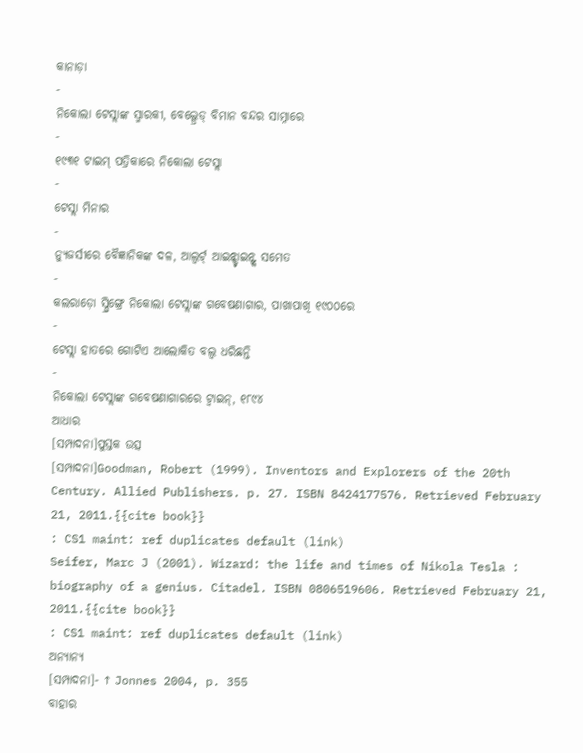କାନାଡ଼ା
-
ନିକୋଲା ଟେସ୍ଲାଙ୍କ ସ୍ମାରକୀ, ବେଲ୍ଗ୍ରେଡ୍ ବିମାନ ବନ୍ଦର ସାମ୍ନାରେ
-
୧୯୩୧ ଟାଇମ୍ ପତ୍ରିକାରେ ନିକୋଲା ଟେସ୍ଲା
-
ଟେସ୍ଲା ମିନାର
-
ନ୍ୟୁଜର୍ସୀରେ ବୈଜ୍ଞାନିକଙ୍କ ଦଳ, ଆଲ୍ବର୍ଟ୍ ଆଇନ୍ଷ୍ଟାଇନ୍ଙ୍କ ସମେତ
-
କଲରାଡ଼ୋ ସ୍ପ୍ରିଙ୍ଗ୍ରେ ନିକୋଲା ଟେସ୍ଲାଙ୍କ ଗବେଷଣାଗାର, ପାଖାପାଖି ୧୯୦୦ରେ
-
ଟେସ୍ଲା ହାତରେ ଗୋଟିଏ ଆଲୋକିତ ବଲ୍ବ ଧରିଛନ୍ତି
-
ନିକୋଲା ଟେସ୍ଲାଙ୍କ ଗବେଷଣାଗାରରେ ଟ୍ୱାଇନ୍, ୧୮୯୪
ଆଧାର
[ସମ୍ପାଦନା]ପୁସ୍ତକ ଉତ୍ସ
[ସମ୍ପାଦନା]Goodman, Robert (1999). Inventors and Explorers of the 20th Century. Allied Publishers. p. 27. ISBN 8424177576. Retrieved February 21, 2011.{{cite book}}
: CS1 maint: ref duplicates default (link)
Seifer, Marc J (2001). Wizard: the life and times of Nikola Tesla : biography of a genius. Citadel. ISBN 0806519606. Retrieved February 21, 2011.{{cite book}}
: CS1 maint: ref duplicates default (link)
ଅନ୍ୟାନ୍ୟ
[ସମ୍ପାଦନା]- ↑ Jonnes 2004, p. 355
ବାହାର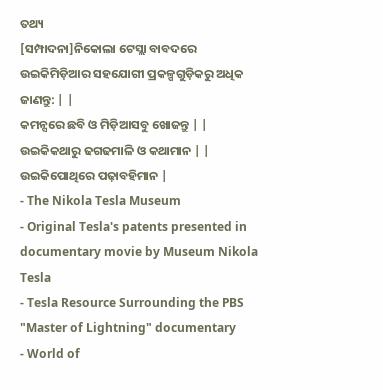ତଥ୍ୟ
[ସମ୍ପାଦନା]ନିକୋଲା ଟେସ୍ଲା ବାବଦରେ ଉଇକିମିଡ଼ିଆର ସହଯୋଗୀ ପ୍ରକଳ୍ପଗୁଡ଼ିକରୁ ଅଧିକ ଜାଣନ୍ତୁ: | |
କମନ୍ସରେ ଛବି ଓ ମିଡ଼ିଆସବୁ ଖୋଜନ୍ତୁ | |
ଉଇକିକଥାରୁ ଢଗଢମାଳି ଓ କଥାମାନ | |
ଉଇକିପୋଥିରେ ପଢ଼ାବହିମାନ |
- The Nikola Tesla Museum
- Original Tesla's patents presented in documentary movie by Museum Nikola Tesla
- Tesla Resource Surrounding the PBS "Master of Lightning" documentary
- World of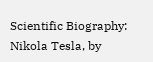Scientific Biography: Nikola Tesla, by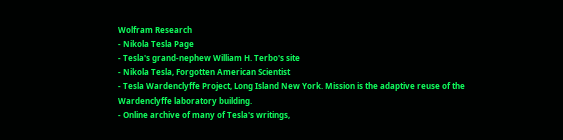Wolfram Research
- Nikola Tesla Page
- Tesla's grand-nephew William H. Terbo's site
- Nikola Tesla, Forgotten American Scientist
- Tesla Wardenclyffe Project, Long Island New York. Mission is the adaptive reuse of the Wardenclyffe laboratory building.
- Online archive of many of Tesla's writings,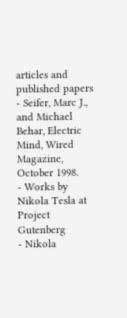articles and published papers
- Seifer, Marc J., and Michael Behar, Electric Mind, Wired Magazine, October 1998.
- Works by Nikola Tesla at Project Gutenberg
- Nikola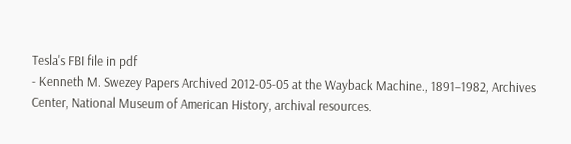Tesla's FBI file in pdf
- Kenneth M. Swezey Papers Archived 2012-05-05 at the Wayback Machine., 1891–1982, Archives Center, National Museum of American History, archival resources.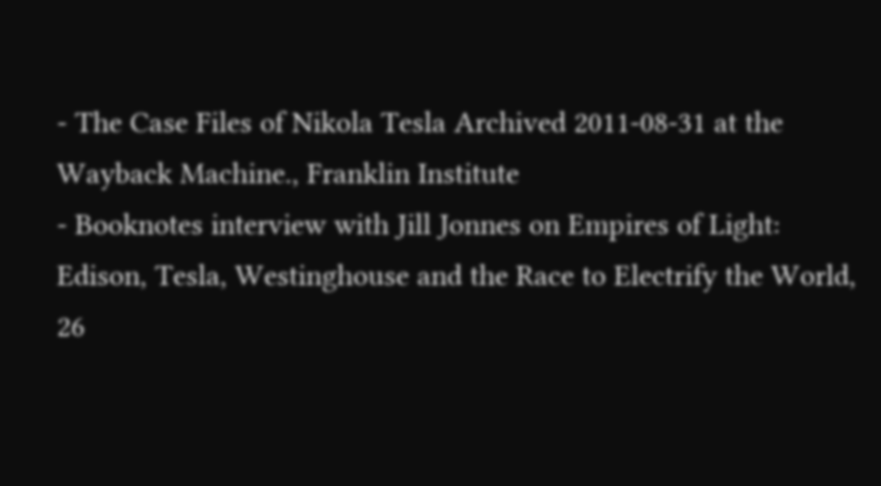- The Case Files of Nikola Tesla Archived 2011-08-31 at the Wayback Machine., Franklin Institute
- Booknotes interview with Jill Jonnes on Empires of Light: Edison, Tesla, Westinghouse and the Race to Electrify the World, 26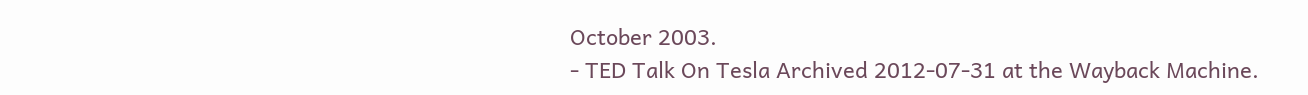October 2003.
- TED Talk On Tesla Archived 2012-07-31 at the Wayback Machine.